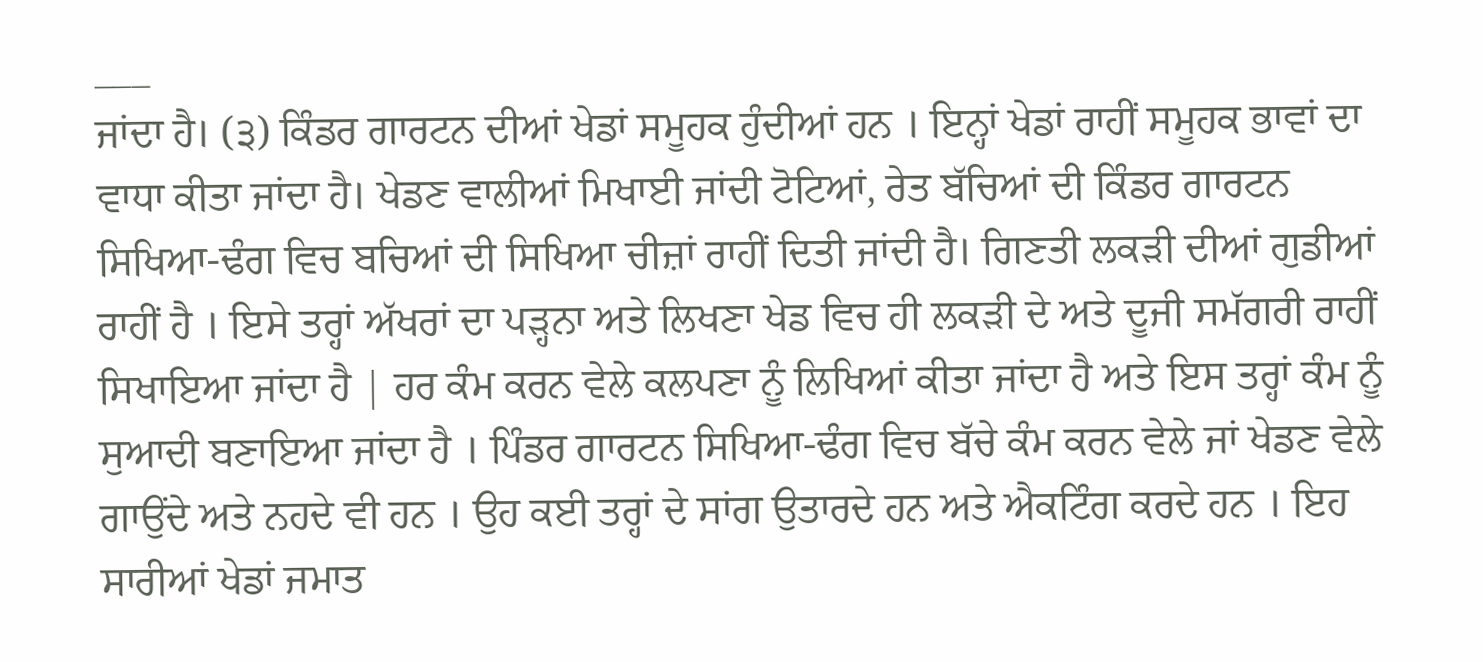___
ਜਾਂਦਾ ਹੈ। (੩) ਕਿੰਡਰ ਗਾਰਟਨ ਦੀਆਂ ਖੇਡਾਂ ਸਮੂਹਕ ਹੁੰਦੀਆਂ ਹਨ । ਇਨ੍ਹਾਂ ਖੇਡਾਂ ਰਾਹੀਂ ਸਮੂਹਕ ਭਾਵਾਂ ਦਾ ਵਾਧਾ ਕੀਤਾ ਜਾਂਦਾ ਹੈ। ਖੇਡਣ ਵਾਲੀਆਂ ਮਿਖਾਈ ਜਾਂਦੀ ਟੋਟਿਆਂ, ਰੇਤ ਬੱਚਿਆਂ ਦੀ ਕਿੰਡਰ ਗਾਰਟਨ ਸਿਖਿਆ-ਢੰਗ ਵਿਚ ਬਚਿਆਂ ਦੀ ਸਿਖਿਆ ਚੀਜ਼ਾਂ ਰਾਹੀਂ ਦਿਤੀ ਜਾਂਦੀ ਹੈ। ਗਿਣਤੀ ਲਕੜੀ ਦੀਆਂ ਗੁਡੀਆਂ ਰਾਹੀਂ ਹੈ । ਇਸੇ ਤਰ੍ਹਾਂ ਅੱਖਰਾਂ ਦਾ ਪੜ੍ਹਨਾ ਅਤੇ ਲਿਖਣਾ ਖੇਡ ਵਿਚ ਹੀ ਲਕੜੀ ਦੇ ਅਤੇ ਦੂਜੀ ਸਮੱਗਰੀ ਰਾਹੀਂ ਸਿਖਾਇਆ ਜਾਂਦਾ ਹੈ | ਹਰ ਕੰਮ ਕਰਨ ਵੇਲੇ ਕਲਪਣਾ ਨੂੰ ਲਿਖਿਆਂ ਕੀਤਾ ਜਾਂਦਾ ਹੈ ਅਤੇ ਇਸ ਤਰ੍ਹਾਂ ਕੰਮ ਨੂੰ ਸੁਆਦੀ ਬਣਾਇਆ ਜਾਂਦਾ ਹੈ । ਪਿੰਡਰ ਗਾਰਟਨ ਸਿਖਿਆ-ਢੰਗ ਵਿਚ ਬੱਚੇ ਕੰਮ ਕਰਨ ਵੇਲੇ ਜਾਂ ਖੇਡਣ ਵੇਲੇ ਗਾਉਂਦੇ ਅਤੇ ਨਹਦੇ ਵੀ ਹਨ । ਉਹ ਕਈ ਤਰ੍ਹਾਂ ਦੇ ਸਾਂਗ ਉਤਾਰਦੇ ਹਨ ਅਤੇ ਐਕਟਿੰਗ ਕਰਦੇ ਹਨ । ਇਹ ਸਾਰੀਆਂ ਖੇਡਾਂ ਜਮਾਤ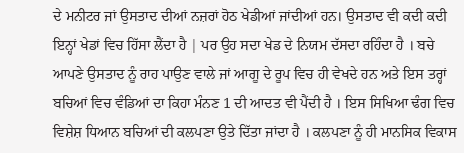ਦੇ ਮਨੀਟਰ ਜਾਂ ਉਸਤਾਦ ਦੀਆਂ ਨਜ਼ਰਾਂ ਹੋਠ ਖੇਡੀਆਂ ਜਾਂਦੀਆਂ ਹਨ। ਉਸਤਾਦ ਵੀ ਕਦੀ ਕਦੀ ਇਨ੍ਹਾਂ ਖੇਡਾਂ ਵਿਚ ਹਿੱਸਾ ਲੈਂਦਾ ਹੈ | ਪਰ ਉਹ ਸਦਾ ਖੇਡ ਦੇ ਨਿਯਮ ਦੱਸਦਾ ਰਹਿੰਦਾ ਹੈ । ਬਚੇ ਆਪਣੇ ਉਸਤਾਦ ਨੂੰ ਰਾਹ ਪਾਉਣ ਵਾਲੇ ਜਾਂ ਆਗੂ ਦੇ ਰੂਪ ਵਿਚ ਹੀ ਵੇਖਦੇ ਹਨ ਅਤੇ ਇਸ ਤਰ੍ਹਾਂ ਬਚਿਆਂ ਵਿਚ ਵੰਡਿਆਂ ਦਾ ਕਿਹਾ ਮੰਨਣ 1 ਦੀ ਆਦਤ ਵੀ ਪੈਂਦੀ ਹੈ । ਇਸ ਸਿਖਿਆ ਢੰਗ ਵਿਚ ਵਿਸ਼ੇਸ਼ ਧਿਆਨ ਬਚਿਆਂ ਦੀ ਕਲਪਣਾ ਉਤੇ ਦਿੱਤਾ ਜਾਂਦਾ ਹੈ । ਕਲਪਣਾ ਨੂੰ ਹੀ ਮਾਨਸਿਕ ਵਿਕਾਸ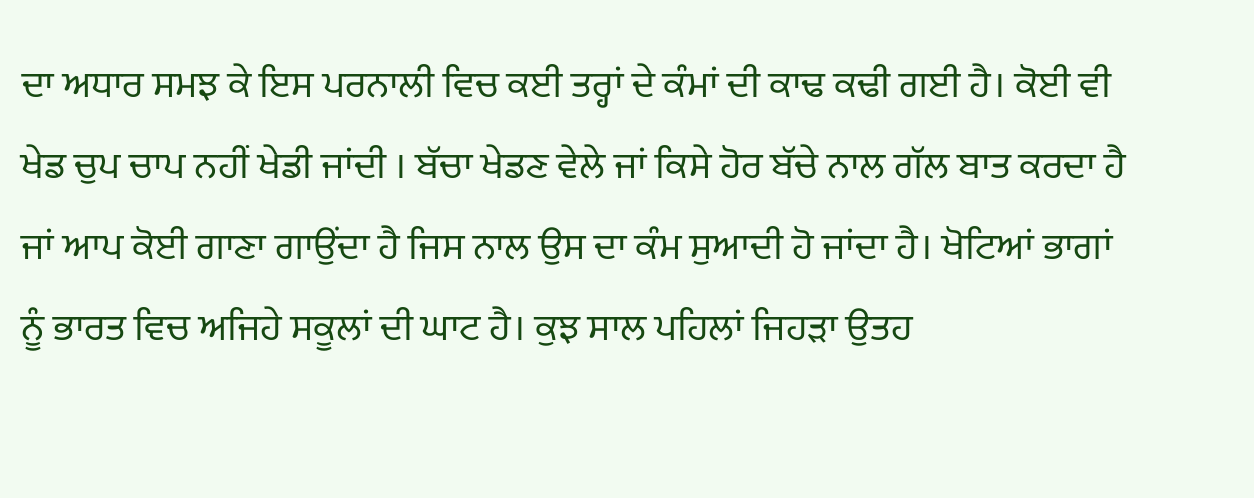ਦਾ ਅਧਾਰ ਸਮਝ ਕੇ ਇਸ ਪਰਨਾਲੀ ਵਿਚ ਕਈ ਤਰ੍ਹਾਂ ਦੇ ਕੰਮਾਂ ਦੀ ਕਾਢ ਕਢੀ ਗਈ ਹੈ। ਕੋਈ ਵੀ ਖੇਡ ਚੁਪ ਚਾਪ ਨਹੀਂ ਖੇਡੀ ਜਾਂਦੀ । ਬੱਚਾ ਖੇਡਣ ਵੇਲੇ ਜਾਂ ਕਿਸੇ ਹੋਰ ਬੱਚੇ ਨਾਲ ਗੱਲ ਬਾਤ ਕਰਦਾ ਹੈ ਜਾਂ ਆਪ ਕੋਈ ਗਾਣਾ ਗਾਉਂਦਾ ਹੈ ਜਿਸ ਨਾਲ ਉਸ ਦਾ ਕੰਮ ਸੁਆਦੀ ਹੋ ਜਾਂਦਾ ਹੈ। ਖੋਟਿਆਂ ਭਾਗਾਂ ਨੂੰ ਭਾਰਤ ਵਿਚ ਅਜਿਹੇ ਸਕੂਲਾਂ ਦੀ ਘਾਟ ਹੈ। ਕੁਝ ਸਾਲ ਪਹਿਲਾਂ ਜਿਹੜਾ ਉਤਹ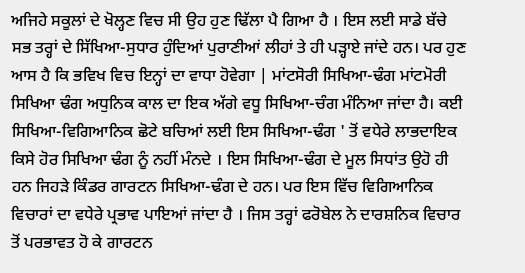ਅਜਿਹੇ ਸਕੂਲਾਂ ਦੇ ਖੋਲ੍ਹਣ ਵਿਚ ਸੀ ਉਹ ਹੁਣ ਢਿੱਲਾ ਪੈ ਗਿਆ ਹੈ । ਇਸ ਲਈ ਸਾਡੇ ਬੱਚੇ ਸਭ ਤਰ੍ਹਾਂ ਦੇ ਸਿੱਖਿਆ-ਸੁਧਾਰ ਹੁੰਦਿਆਂ ਪੁਰਾਣੀਆਂ ਲੀਹਾਂ ਤੇ ਹੀ ਪੜ੍ਹਾਏ ਜਾਂਦੇ ਹਨ। ਪਰ ਹੁਣ ਆਸ ਹੈ ਕਿ ਭਵਿਖ ਵਿਚ ਇਨ੍ਹਾਂ ਦਾ ਵਾਧਾ ਹੋਵੇਗਾ | ਮਾਂਟਸੋਰੀ ਸਿਖਿਆ-ਢੰਗ ਮਾਂਟਮੋਰੀ ਸਿਖਿਆ ਢੰਗ ਅਧੁਨਿਕ ਕਾਲ ਦਾ ਇਕ ਅੱਗੇ ਵਧੂ ਸਿਖਿਆ-ਚੰਗ ਮੰਨਿਆ ਜਾਂਦਾ ਹੈ। ਕਈ ਸਿਖਿਆ-ਵਿਗਿਆਨਿਕ ਛੋਟੇ ਬਚਿਆਂ ਲਈ ਇਸ ਸਿਖਿਆ-ਢੰਗ ' ਤੋਂ ਵਧੇਰੇ ਲਾਭਦਾਇਕ ਕਿਸੇ ਹੋਰ ਸਿਖਿਆ ਢੰਗ ਨੂੰ ਨਹੀਂ ਮੰਨਦੇ । ਇਸ ਸਿਖਿਆ-ਢੰਗ ਦੇ ਮੂਲ ਸਿਧਾਂਤ ਉਹੋ ਹੀ ਹਨ ਜਿਹੜੇ ਕਿੰਡਰ ਗਾਰਟਨ ਸਿਖਿਆ-ਢੰਗ ਦੇ ਹਨ। ਪਰ ਇਸ ਵਿੱਚ ਵਿਗਿਆਨਿਕ ਵਿਚਾਰਾਂ ਦਾ ਵਧੇਰੇ ਪ੍ਰਭਾਵ ਪਾਇਆਂ ਜਾਂਦਾ ਹੈ । ਜਿਸ ਤਰ੍ਹਾਂ ਫਰੋਬੇਲ ਨੇ ਦਾਰਸ਼ਨਿਕ ਵਿਚਾਰ ਤੋਂ ਪਰਭਾਵਤ ਹੋ ਕੇ ਗਾਰਟਨ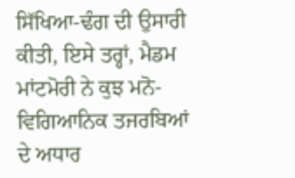ਸਿੱਖਿਆ-ਢੰਗ ਦੀ ਉਸਾਰੀ ਕੀਤੀ, ਇਸੇ ਤਰ੍ਹਾਂ, ਮੈਡਮ ਮਾਂਟਮੋਰੀ ਨੇ ਕੁਝ ਮਨੋ-ਵਿਗਿਆਨਿਕ ਤਜਰਬਿਆਂ ਦੇ ਅਧਾਰ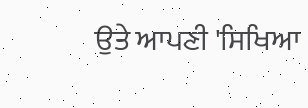ਉਤੇ ਆਪਣੀ 'ਸਿਖਿਆ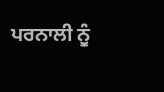ਪਰਨਾਲੀ ਨੂੰ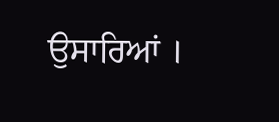ਉਸਾਰਿਆਂ ।